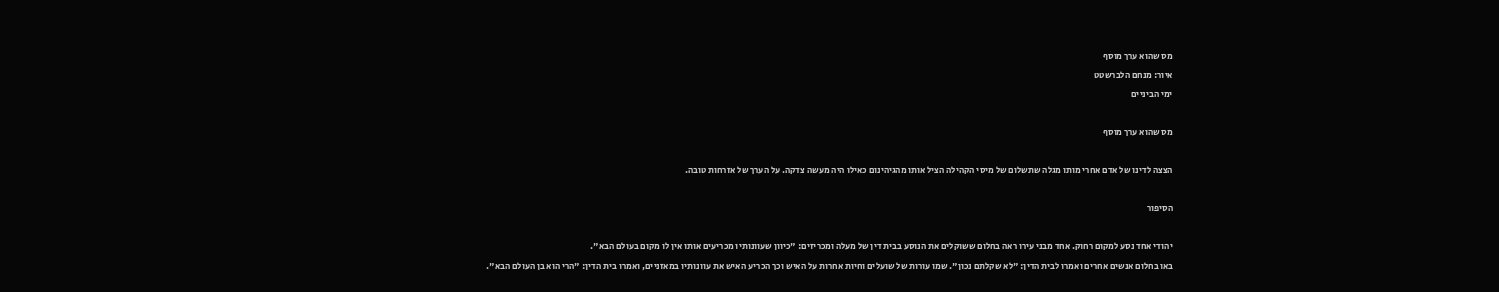מס שהוא ערך מוסף
איור: מנחם הלברשטט
ימי הביניים

מס שהוא ערך מוסף

הצצה לדינו של אדם אחרי מותו מגלה שתשלום של מיסי הקהילה הציל אותו מהגיהינום כאילו היה מעשה צדקה. על הערך של אזרחות טובה.

הסיפור

יהודי אחד נסע למקום רחוק. אחד מבני עירו ראה בחלום ששוקלים את הנוסע בבית דין של מעלה ומכריזים: "כיוון שעוונותיו מכריעים אותו אין לו מקום בעולם הבא".
באו בחלום אנשים אחרים ואמרו לבית הדין: "לא שקלתם נכון". שמו עורות של שועלים וחיות אחרות על האיש וכך הכריע האיש את עוונותיו במאזניים, ואמרו בית הדין: "הרי הוא בן העולם הבא".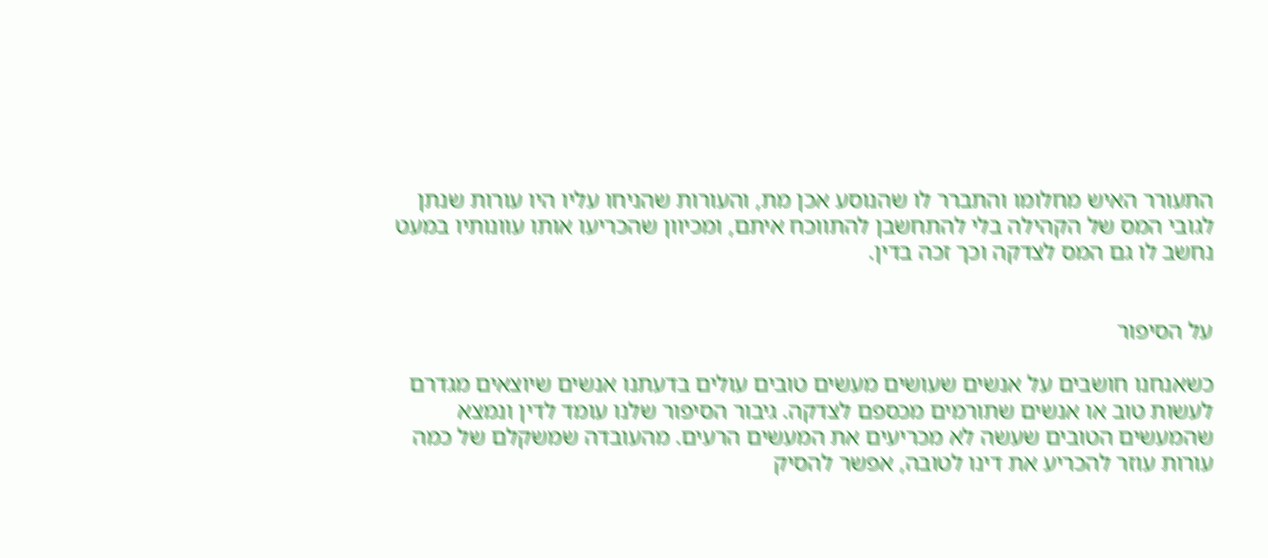התעורר האיש מחלומו והתברר לו שהנוסע אכן מת, והעורות שהניחו עליו היו עורות שנתן לגובי המס של הקהילה בלי להתחשבן להתווכח איתם, ומכיוון שהכריעו אותו עוונותיו במעט נחשב לו גם המס לצדקה וכך זכה בדין.


על הסיפור

כשאנחנו חושבים על אנשים שעושים מעשים טובים עולים בדעתנו אנשים שיוצאים מגדרם לעשות טוב או אנשים שתורמים מכספם לצדקה. גיבור הסיפור שלנו עומד לדין ונמצא שהמעשים הטובים שעשה לא מכריעים את המעשים הרעים. מהעובדה שמשקלם של כמה עורות עוזר להכריע את דינו לטובה, אפשר להסיק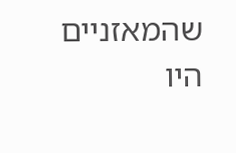שהמאזניים היו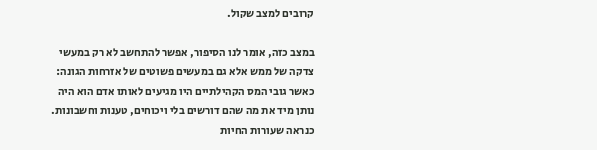קרובים למצב שקול.

במצב כזה, אומר לנו הסיפור, אפשר להתחשב לא רק במעשי צדקה של ממש אלא גם במעשים פשוטים של אזרחות הגונה: כאשר גובי המס הקהילתיים היו מגיעים לאותו אדם הוא היה נותן מיד את מה שהם דורשים בלי ויכוחים, טענות וחשבונות. כנראה שעורות החיות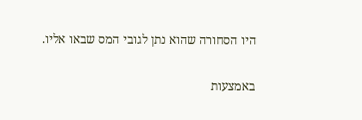היו הסחורה שהוא נתן לגובי המס שבאו אליו.

באמצעות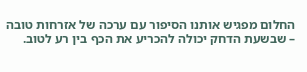החלום מפגיש אותנו הסיפור עם ערכה של אזרחות טובה – שבשעת הדחק יכולה להכריע את הכף בין רע לטוב.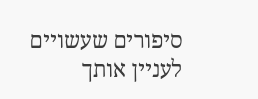סיפורים שעשויים לעניין אותך